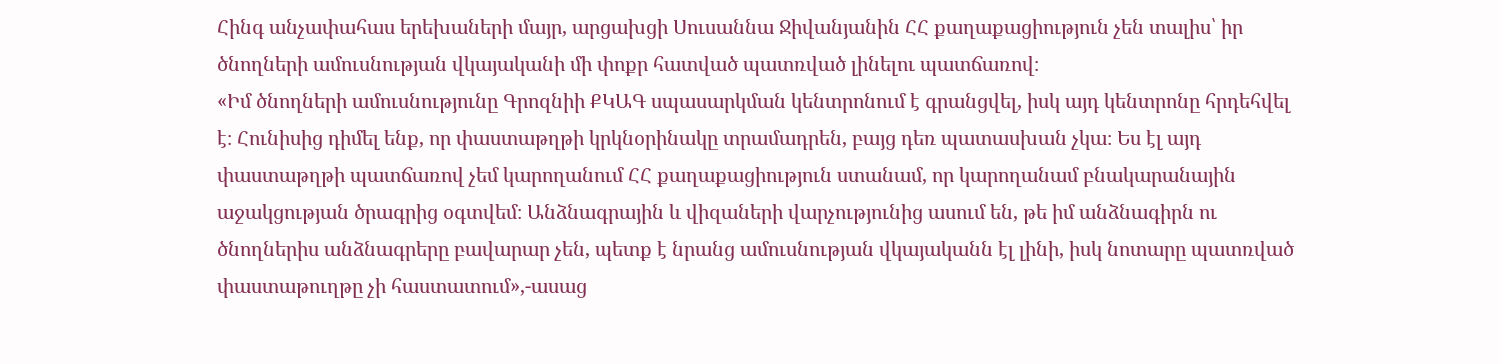Հինգ անչափահաս երեխաների մայր, արցախցի Սուսաննա Ջիվանյանին ՀՀ քաղաքացիություն չեն տալիս՝ իր ծնողների ամուսնության վկայականի մի փոքր հատված պատռված լինելու պատճառով։
«Իմ ծնողների ամուսնությունը Գրոզնիի ՔԿԱԳ սպասարկման կենտրոնում է գրանցվել, իսկ այդ կենտրոնը հրդեհվել է։ Հունիսից դիմել ենք, որ փաստաթղթի կրկնօրինակը տրամադրեն, բայց դեռ պատասխան չկա։ Ես էլ այդ փաստաթղթի պատճառով չեմ կարողանում ՀՀ քաղաքացիություն ստանամ, որ կարողանամ բնակարանային աջակցության ծրագրից օգտվեմ։ Անձնագրային և վիզաների վարչությունից ասում են, թե իմ անձնագիրն ու ծնողներիս անձնագրերը բավարար չեն, պետք է նրանց ամուսնության վկայականն էլ լինի, իսկ նոտարը պատռված փաստաթուղթը չի հաստատում»,-ասաց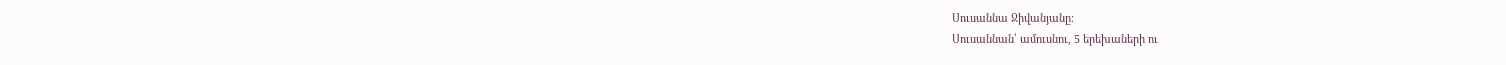Սուսաննա Ջիվանյանը։
Սուսաննան՝ ամուսնու, 5 երեխաների ու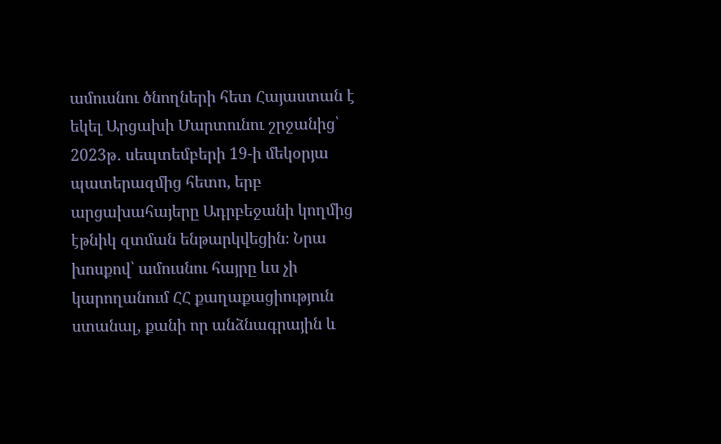ամուսնու ծնողների հետ Հայաստան է եկել Արցախի Մարտունու շրջանից՝ 2023թ․ սեպտեմբերի 19-ի մեկօրյա պատերազմից հետո, երբ արցախահայերը Ադրբեջանի կողմից էթնիկ զտման ենթարկվեցին։ Նրա խոսքով՝ ամուսնու հայրը ևս չի կարողանում ՀՀ քաղաքացիություն ստանալ, քանի որ անձնագրային և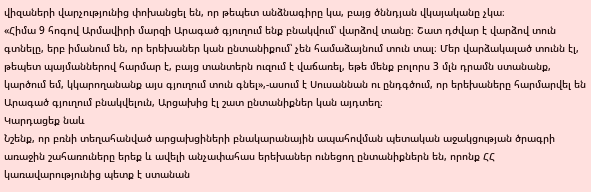վիզաների վարչությունից փոխանցել են, որ թեպետ անձնագիրը կա, բայց ծննդյան վկայականը չկա։
«Հիմա 9 հոգով Արմավիրի մարզի Արագած գյուղում ենք բնակվում՝ վարձով տանը։ Շատ դժվար է վարձով տուն գտնելը, երբ իմանում են, որ երեխաներ կան ընտանիքում՝ չեն համաձայնում տուն տալ։ Մեր վարձակալած տունն էլ, թեպետ պայմաններով հարմար է, բայց տանտերն ուզում է վաճառել, եթե մենք բոլորս 3 մլն դրամն ստանանք, կարծում եմ, կկարողանանք այս գյուղում տուն գնել»,-ասում է Սուսաննան ու ընդգծում, որ երեխաները հարմարվել են Արագած գյուղում բնակվելուն, Արցախից էլ շատ ընտանիքներ կան այդտեղ։
Կարդացեք նաև
Նշենք, որ բռնի տեղահանված արցախցիների բնակարանային ապահովման պետական աջակցության ծրագրի առաջին շահառուները երեք և ավելի անչափահաս երեխաներ ունեցող ընտանիքներն են, որոնք ՀՀ կառավարությունից պետք է ստանան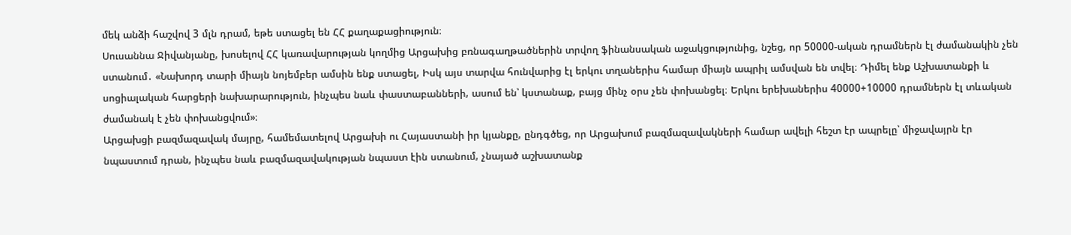մեկ անձի հաշվով 3 մլն դրամ, եթե ստացել են ՀՀ քաղաքացիություն։
Սուսաննա Ջիվանյանը, խոսելով ՀՀ կառավարության կողմից Արցախից բռնագաղթածներին տրվող ֆինանսական աջակցությունից, նշեց, որ 50000-ական դրամներն էլ ժամանակին չեն ստանում․ «Նախորդ տարի միայն նոյեմբեր ամսին ենք ստացել, Իսկ այս տարվա հունվարից էլ երկու տղաներիս համար միայն ապրիլ ամսվան են տվել։ Դիմել ենք Աշխատանքի և սոցիալական հարցերի նախարարություն, ինչպես նաև փաստաբանների, ասում են՝ կստանաք, բայց մինչ օրս չեն փոխանցել։ Երկու երեխաներիս 40000+10000 դրամներն էլ տևական ժամանակ է չեն փոխանցվում»։
Արցախցի բազմազավակ մայրը, համեմատելով Արցախի ու Հայաստանի իր կյանքը, ընդգծեց, որ Արցախում բազմազավակների համար ավելի հեշտ էր ապրելը՝ միջավայրն էր նպաստում դրան, ինչպես նաև բազմազավակության նպաստ էին ստանում, չնայած աշխատանք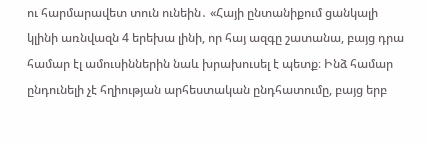ու հարմարավետ տուն ունեին․ «Հայի ընտանիքում ցանկալի կլինի առնվազն 4 երեխա լինի, որ հայ ազգը շատանա, բայց դրա համար էլ ամուսիններին նաև խրախուսել է պետք։ Ինձ համար ընդունելի չէ հղիության արհեստական ընդհատումը, բայց երբ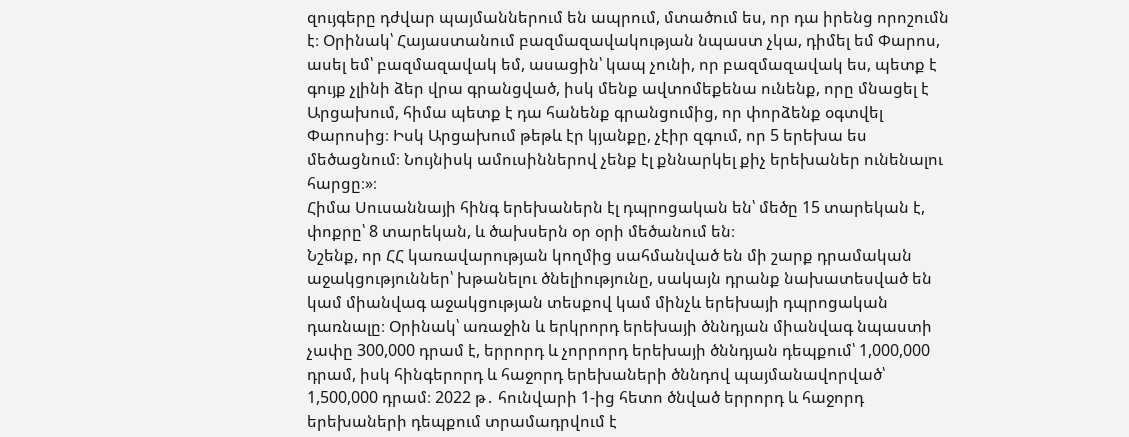զույգերը դժվար պայմաններում են ապրում, մտածում ես, որ դա իրենց որոշումն է։ Օրինակ՝ Հայաստանում բազմազավակության նպաստ չկա, դիմել եմ Փարոս, ասել եմ՝ բազմազավակ եմ, ասացին՝ կապ չունի, որ բազմազավակ ես, պետք է գույք չլինի ձեր վրա գրանցված, իսկ մենք ավտոմեքենա ունենք, որը մնացել է Արցախում, հիմա պետք է դա հանենք գրանցումից, որ փորձենք օգտվել Փարոսից։ Իսկ Արցախում թեթև էր կյանքը, չէիր զգում, որ 5 երեխա ես մեծացնում։ Նույնիսկ ամուսիններով չենք էլ քննարկել քիչ երեխաներ ունենալու հարցը։»։
Հիմա Սուսաննայի հինգ երեխաներն էլ դպրոցական են՝ մեծը 15 տարեկան է, փոքրը՝ 8 տարեկան, և ծախսերն օր օրի մեծանում են։
Նշենք, որ ՀՀ կառավարության կողմից սահմանված են մի շարք դրամական աջակցություններ՝ խթանելու ծնելիությունը, սակայն դրանք նախատեսված են կամ միանվագ աջակցության տեսքով կամ մինչև երեխայի դպրոցական դառնալը։ Օրինակ՝ առաջին և երկրորդ երեխայի ծննդյան միանվագ նպաստի չափը 300,000 դրամ է, երրորդ և չորրորդ երեխայի ծննդյան դեպքում՝ 1,000,000 դրամ, իսկ հինգերորդ և հաջորդ երեխաների ծննդով պայմանավորված՝ 1,500,000 դրամ։ 2022 թ․ հունվարի 1-ից հետո ծնված երրորդ և հաջորդ երեխաների դեպքում տրամադրվում է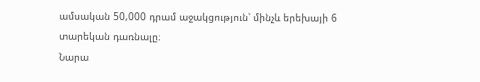ամսական 50,000 դրամ աջակցություն՝ մինչև երեխայի 6 տարեկան դառնալը։
Նարա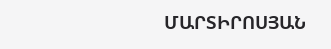ՄԱՐՏԻՐՈՍՅԱՆ